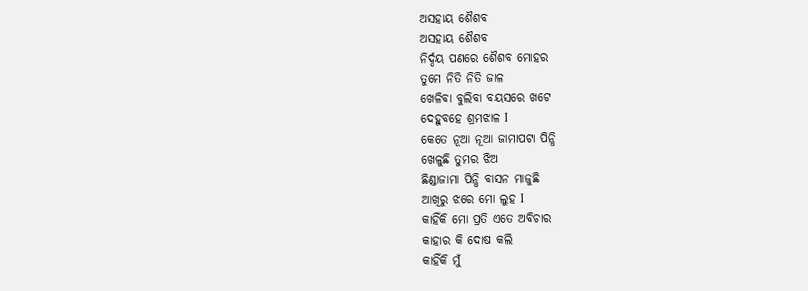ଅସହାୟ ଶୈଶବ
ଅସହାୟ ଶୈଶବ
ନିର୍ଦ୍ଦୟ ପଣରେ ଶୈଶବ ମୋହର
ତୁମେ ନିତି ନିତି ଜାଳ
ଖେଳିବା ବୁଲିବା ବୟସରେ ଖଟେ
ଦେହୁବହେ ଶ୍ରମଝାଳ I
କେତେ ନୂଆ ନୂଆ ଜାମାପଟା ପିନ୍ଧି
ଖେଳୁଛି ତୁମର ଝିଅ
ଛିଣ୍ଡାଜାମା ପିନ୍ଧି ବାସନ ମାଜୁଛି
ଆଖିରୁ ଝରେ ମୋ ଲୁହ I
କାହିଁକି ମୋ ପ୍ରତି ଏତେ ଅବିଚାର
କାହାର କି ଦୋଷ କଲି
କାହିଁକି ମୁଁ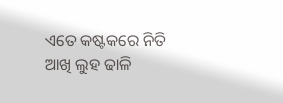ଏତେ କଷ୍ଟକରେ ନିତି
ଆଖି ଲୁହ ଢାଳି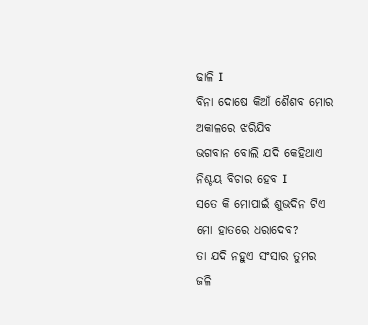ଢାଳି I
ବିନା ଦୋଷେ କିଆଁ ଶୈଶବ ମୋର
ଅକାଳରେ ଝରିଯିବ
ଭଗବାନ ବୋଲି ଯଦି କେହିଥାଏ
ନିଶ୍ଚୟ ବିଚାର ହେବ I
ସତେ କି ମୋପାଇଁ ଶୁଭଦିନ ଟିଏ
ମୋ ହାତରେ ଧରାଦେବ?
ତା ଯଦି ନହୁଏ ସଂସାର ତୁମର
ଜଳି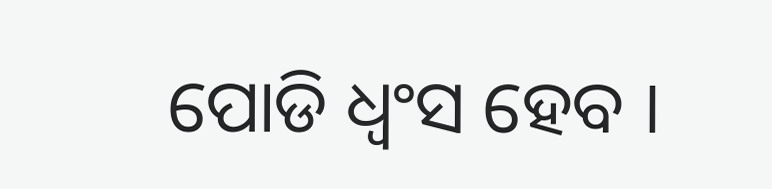ପୋଡି ଧ୍ୱଂସ ହେବ I